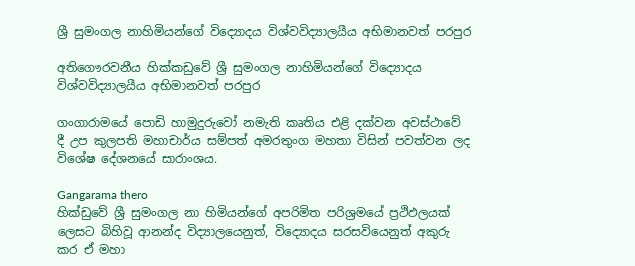ශ්‍රී සුමංගල නාහිමියන්ගේ විද්‍යොදය විශ්වවිද්‍යාලයීය අභිමානවත් පරපුර

අතිගෞරවනීය හික්කඩුවේ ශ්‍රී සුමංගල නාහිමියන්ගේ විද්‍යොදය  විශ්වවිද්‍යාලයීය අභිමානවත් පරපුර

ගංගාරාමයේ පොඩි හාමුදුරුවෝ නමැති කෘතිය එළි දක්වන අවස්ථාවේ දී උප කුලපති මහාචාර්ය සම්පත් අමරතුංග මහතා විසින් පවත්වන ලද විශේෂ දේශනයේ සාරාංශය.

Gangarama thero
හික්ඩුවේ ශ්‍රී සුමංගල නා හිමියන්ගේ අපරිමිත පරිශ්‍රමයේ ප්‍රථිඵලයක් ලෙසට බිහිවූ ආනන්ද විද්‍යාලයෙනුත්, විද්‍යොදය සරසවියෙනුත් අකුරු කර ඒ මහා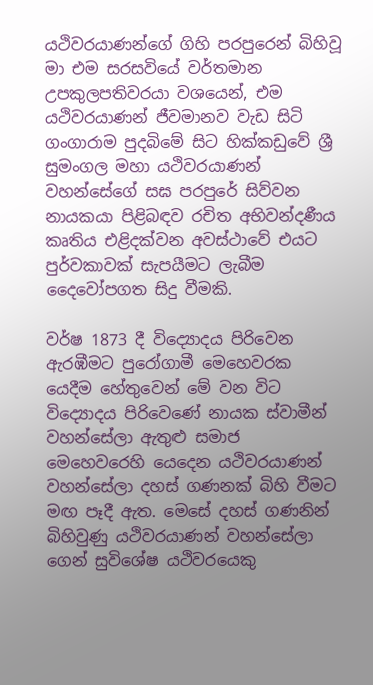යථිවරයාණන්ගේ ගිහි පරපුරෙන් බිහිවූ මා එම සරසවියේ වර්තමාන උපකුලපතිවරයා වශයෙන්, එම යථිවරයාණන් ජීවමානව වැඩ සිටි ගංගාරාම පුදබිමේ සිට හික්කඩුවේ ශ්‍රී සුමංගල මහා යථිවරයාණන් වහන්සේගේ සඝ පරපුරේ සිව්වන නායකයා පිළිබඳව රචිත අභිවන්දණීය කෘතිය එළිදක්වන අවස්ථාවේ එයට පුර්වකාවක් සැපයීමට ලැබීම දෛවෝපගත සිදු වීමකි.

වර්ෂ 1873 දී විද්‍යොදය පිරිවෙන ඇරඹීමට පුරෝගාමී මෙහෙවරක යෙදීම හේතුවෙන් මේ වන විට විද්‍යොදය පිරිවෙණේ නායක ස්වාමීන් වහන්සේලා ඇතුළු සමාජ මෙහෙවරෙහි යෙදෙන යථිවරයාණන් වහන්සේලා දහස් ගණනක් බිහි වීමට මඟ පෑදී ඇත. මෙසේ දහස් ගණනින් බිහිවුණු යථිවරයාණන් වහන්සේලා ගෙන් සුවිශේෂ යථිවරයෙකු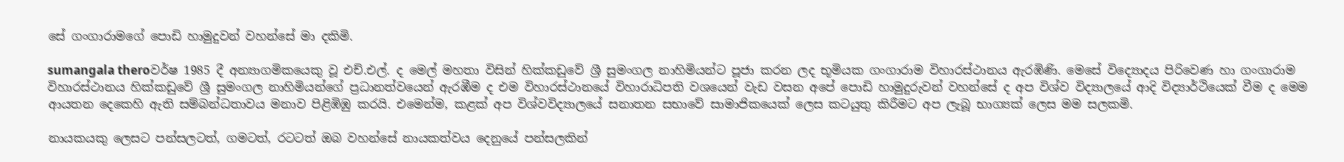සේ ගංගාරාමගේ පොඩි හාමුදුවන් වහන්සේ මා දකිමි.

sumangala theroවර්ෂ 1985 දී අන්‍යාගමිකයෙකු වූ එච්.එල්. ද මෙල් මහතා විසින් හික්කඩුවේ ශ්‍රී සුමංගල නාහිමියන්ට පූජා කරන ලද භූමියක ගංගාරාම විහාරස්ථානය ඇරඹිණි. මෙසේ විද්‍යොදය පිරිවෙණ හා ගංගාරාම විහාරස්ථානය හික්කඩුවේ ශ්‍රී සුමංගල නාහිමියන්ගේ ප්‍රධානත්වයෙන් ඇරඹීම ද එම විහාරස්ථානයේ විහාරාධිපති වශයෙන් වැඩ වසන අපේ පොඩි හාමුදුරුවන් වහන්සේ ද අප විශ්ව විද්‍යාලයේ ආදි විද්‍යාර්ථියෙක් වීම ද මෙම ආයතන දෙකෙහි ඇති සම්බන්ධතාවය මනාව පිළිඹිඹු කරයි. එමෙන්ම, කළක් අප විශ්වවිද්‍යාලයේ සනාතන සභාවේ සාමාජිකයෙක් ලෙස කටයුතු කිරීමට අප ලැබූ භාග්‍යක් ලෙස මම සලකමි.

නායකයකු ලෙසට පන්සලටත්, ගමටත්, රටටත් ඔබ වහන්සේ නායකත්වය දෙනුයේ පන්සලකින්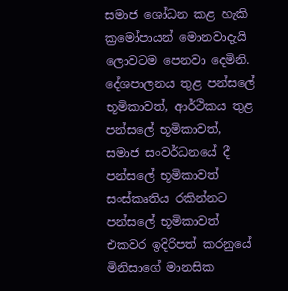සමාජ ශෝධන කළ හැකි ක්‍රමෝපායන් මොනවාදැයි ලොවටම පෙනවා දෙමිනි. දේශපාලනය තුළ පන්සලේ භූමිකාවත්, ආර්ථිකය තුළ පන්සලේ භූමිකාවත්, සමාජ සංවර්ධනයේ දී පන්සලේ භූමිකාවත් සංස්කෘතිය රකින්නට පන්සලේ භූමිකාවත් එකවර ඉදිරිපත් කරනුයේ මිනිසාගේ මානසික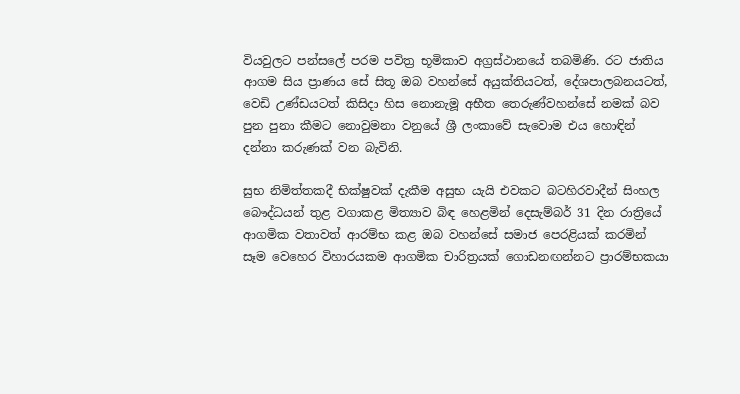වියවුලට පන්සලේ පරම පවිත්‍ර භූමිකාව අග්‍රස්ථානයේ තබමිණි. රට ජාතිය ආගම සිය ප්‍රාණය සේ සිතූ ඔබ වහන්සේ අයුක්තියටත්, දේශපාලබනයටත්, වෙඩි උණ්ඩයටත් කිසිදා හිස නොනැමූ අභීත තෙරුණ්වහන්සේ නමක් බව පුන පුනා කීමට නොවුමනා වනුයේ ශ්‍රී ලංකාවේ සැවොම එය හොඳින් දන්නා කරුණක් වන බැවිනි.

සුභ නිමිත්තකදී භික්ෂුවක් දැකීම අසුභ යැයි එවකට බටහිරවාදීන් සිංහල බෞද්ධයන් තුළ වගාකළ මිත්‍යාව බිඳ හෙළමින් දෙසැම්බර් 31 දින රාත්‍රියේ ආගමික වතාවත් ආරම්භ කළ ඔබ වහන්සේ සමාජ පෙරළියක් කරමින් සෑම වෙහෙර විහාරයකම ආගමික චාරිත්‍රයක් ගොඩනඟන්නට ප්‍රාරම්භකයා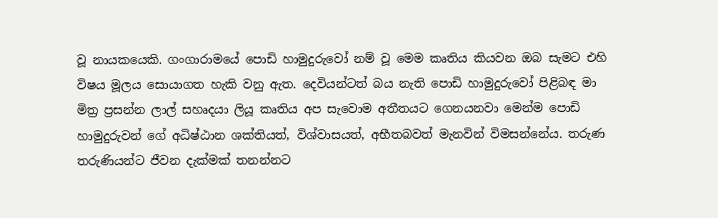වූ නායකයෙකි. ගංගාරාමයේ පොඩි හාමුදුරුවෝ නම් වූ මෙම කෘතිය කියවන ඔබ සැමට එහි විෂය මූලය සොයාගත හැකි වනු ඇත. දෙවියන්ටත් බය නැති පොඩි හාමුදුරුවෝ පිළිබඳ මා මිත්‍ර ප්‍රසන්න ලාල් සහෘදයා ලියූ කෘතිය අප සැවොම අතීතයට ගෙනයනවා මෙන්ම පොඩි හාමුදුරුවන් ගේ අධිෂ්ඨාන ශක්තියත්, විශ්වාසයත්, අභීතබවත් මැනවින් විමසන්නේය. තරුණ තරුණියන්ට ජීවන දැක්මක් තනන්නට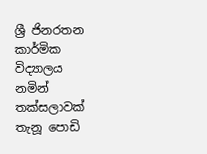ශ්‍රී ජිනරතන කාර්මික විද්‍යාලය නමින් තක්සලාවක් තැනූ පොඩි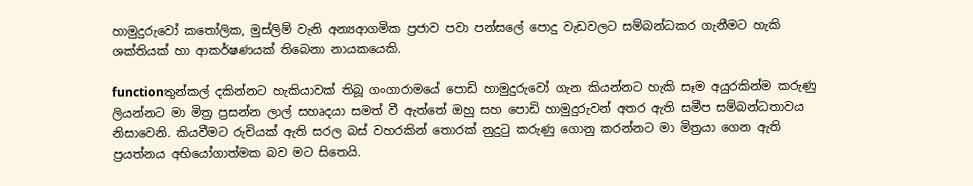හාමුදුරුවෝ කතෝලික, මුස්ලිම් වැනි අන්‍යආගමික ප්‍රජාව පවා පන්සලේ පොදු වැඩවලට සම්බන්ධකර ගැනීමට හැකි ශක්තියක් හා ආකර්ෂණයක් තිබෙනා නායකයෙකි.

functionතුන්කල් දකින්නට හැකියාවක් තිබූ ගංගාරාමයේ පොඩි හාමුදුරුවෝ ගැන කියන්නට හැකි සෑම අයුරකින්ම කරුණු ලියන්නට මා මිත්‍ර ප්‍රසන්න ලාල් සහෘදයා සමත් වී ඇත්තේ ඔහු සහ පොඩි හාමුදුරුවන් අතර ඇති සමීප සම්බන්ධතාවය නිසාවෙනි. කියවීමට රුචියක් ඇති සරල බස් වහරකින් තොරක් නුදුටු කරුණු ගොනු කරන්නට මා මිත්‍රයා ගෙන ඇති ප්‍රයත්නය අභියෝගාත්මක බව මට සිතෙයි.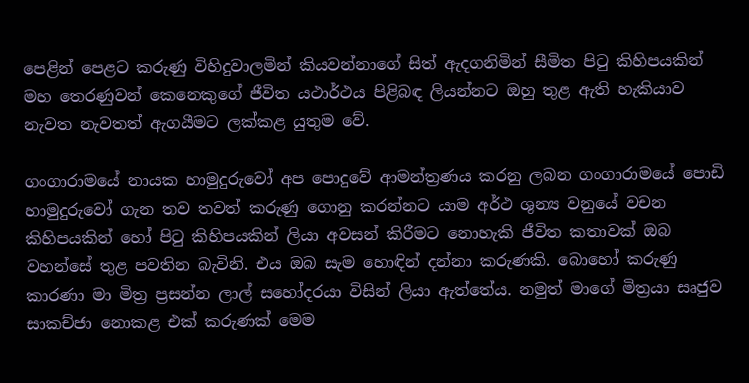පෙළින් පෙළට කරුණු විහිදුවාලමින් කියවන්නාගේ සිත් ඇදගනිමින් සීමිත පිටු කිහිපයකින් මහ තෙරණුවන් කෙනෙකුගේ ජීවිත යථාර්ථය පිළිබඳ ලියන්නට ඔහු තුළ ඇති හැකියාව නැවත නැවතත් ඇගයීමට ලක්කළ යුතුම වේ.

ගංගාරාමයේ නායක හාමුදුරුවෝ අප පොදුවේ ආමන්ත්‍රණය කරනු ලබන ගංගාරාමයේ පොඩි හාමුදුරුවෝ ගැන තව තවත් කරුණු ගොනු කරන්නට යාම අර්ථ ශුන්‍ය වනුයේ වචන කිහිපයකින් හෝ පිටු කිහිපයකින් ලියා අවසන් කිරීමට නොහැකි ජීවිත කතාවක් ඔබ වහන්සේ තුළ පවතින බැවිනි. එය ඔබ සැම හොඳින් දන්නා කරුණකි. බොහෝ කරුණු කාරණා මා මිත්‍ර ප්‍රසන්න ලාල් සහෝදරයා විසින් ලියා ඇත්තේය. නමුත් මාගේ මිත්‍රයා සෘජුව සාකච්ජා නොකළ එක් කරුණක් මෙම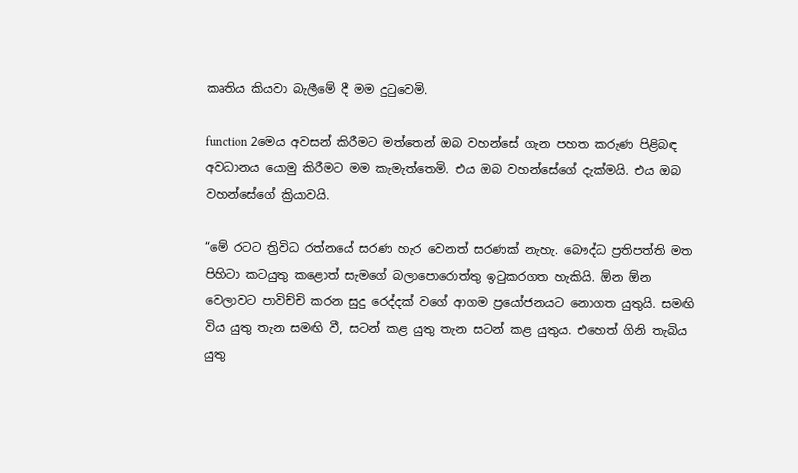කෘතිය කියවා බැලීමේ දී මම දුටුවෙමි.

function 2මෙය අවසන් කිරීමට මත්තෙන් ඔබ වහන්සේ ගැන පහත කරුණ පිළිබඳ අවධානය යොමු කිරීමට මම කැමැත්තෙමි. එය ඔබ වහන්සේගේ දැක්මයි. එය ඔබ වහන්සේගේ ක්‍රියාවයි.

“මේ රටට ත්‍රිවිධ රත්නයේ සරණ හැර වෙනත් සරණක් නැහැ. බෞද්ධ ප්‍රතිපත්ති මත පිහිටා කටයුතු කළොත් සැමගේ බලාපොරොත්තු ඉටුකරගත හැකියි. ඕන ඕන වෙලාවට පාවිච්චි කරන සුදු රෙද්දක් වගේ ආගම ප්‍රයෝජනයට නොගත යුතුයි. සමඟි විය යුතු තැන සමඟි වී, සටන් කළ යුතු තැන සටන් කළ යුතුය. එහෙත් ගිනි තැබිය යුතු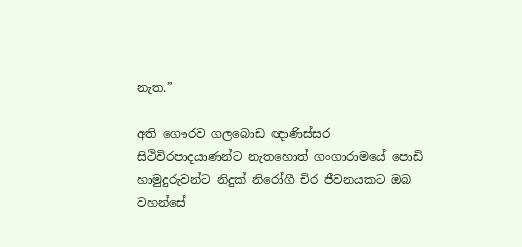නැත.”

අති ගෞරව ගලබොඩ ඥාණිස්සර සිථිවිරපාදයාණන්ට නැතහොත් ගංගාරාමයේ පොඩි හාමුදුරුවන්ට නිදුක් නිරෝගී චිර ජීවනයකට ඔබ වහන්සේ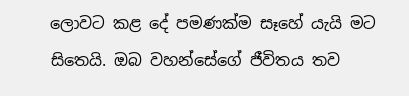ලොවට කළ දේ පමණක්ම සෑහේ යැයි මට සිතෙයි. ඔබ වහන්සේගේ ජීවිතය තව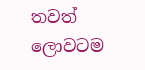තවත් ලොවටම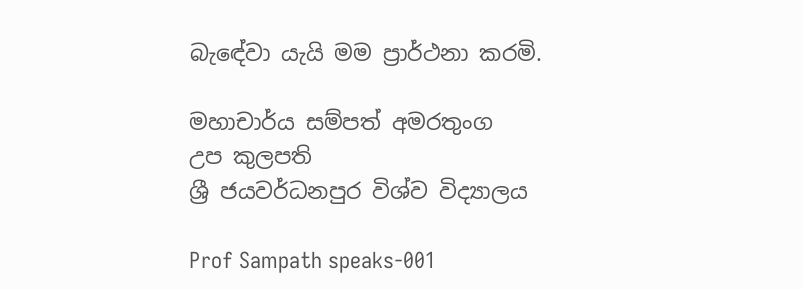බැඳේවා යැයි මම ප්‍රාර්ථනා කරමි.

මහාචාර්ය සම්පත් අමරතුංග
උප කුලපති
ශ්‍රී ජයවර්ධනපුර විශ්ව විද්‍යාලය

Prof Sampath speaks-001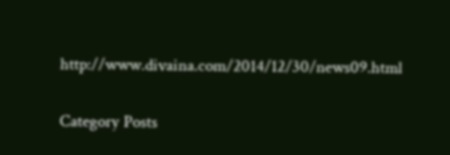http://www.divaina.com/2014/12/30/news09.html

Category Posts